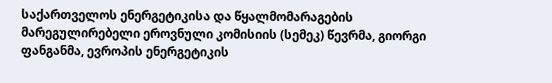საქართველოს ენერგეტიკისა და წყალმომარაგების მარეგულირებელი ეროვნული კომისიის (სემეკ) წევრმა, გიორგი ფანგანმა, ევროპის ენერგეტიკის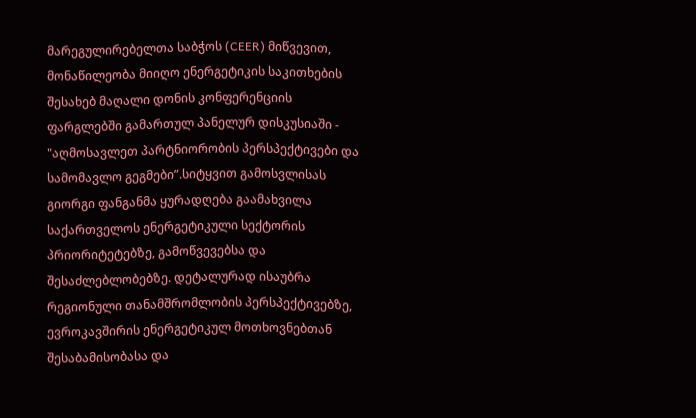მარეგულირებელთა საბჭოს (CEER) მიწვევით, მონაწილეობა მიიღო ენერგეტიკის საკითხების შესახებ მაღალი დონის კონფერენციის ფარგლებში გამართულ პანელურ დისკუსიაში - "აღმოსავლეთ პარტნიორობის პერსპექტივები და სამომავლო გეგმები”.სიტყვით გამოსვლისას გიორგი ფანგანმა ყურადღება გაამახვილა საქართველოს ენერგეტიკული სექტორის პრიორიტეტებზე, გამოწვევებსა და შესაძლებლობებზე. დეტალურად ისაუბრა რეგიონული თანამშრომლობის პერსპექტივებზე, ევროკავშირის ენერგეტიკულ მოთხოვნებთან შესაბამისობასა და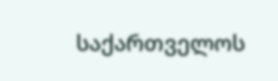საქართველოს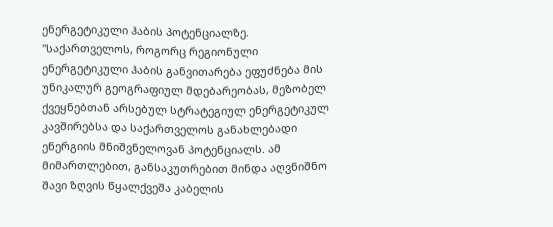ენერგეტიკული ჰაბის პოტენციალზე. "საქართველოს, როგორც რეგიონული ენერგეტიკული ჰაბის განვითარება ეფუძნება მის უნიკალურ გეოგრაფიულ მდებარეობას, მეზობელ ქვეყნებთან არსებულ სტრატეგიულ ენერგეტიკულ კავშირებსა და საქართველოს განახლებადი ენერგიის მნიშვნელოვან პოტენციალს. ამ მიმართლებით, განსაკუთრებით მინდა აღვნიშნო შავი ზღვის წყალქვეშა კაბელის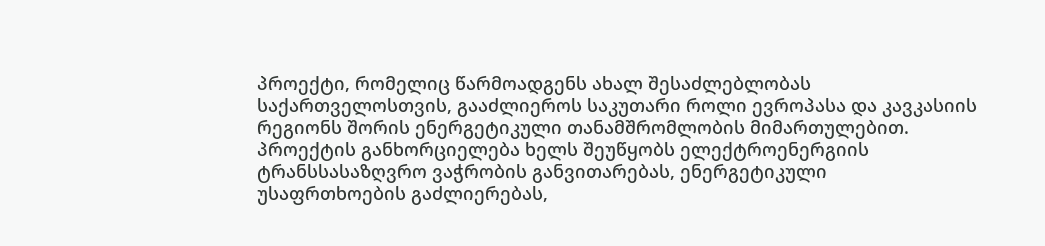პროექტი, რომელიც წარმოადგენს ახალ შესაძლებლობას საქართველოსთვის, გააძლიეროს საკუთარი როლი ევროპასა და კავკასიის რეგიონს შორის ენერგეტიკული თანამშრომლობის მიმართულებით. პროექტის განხორციელება ხელს შეუწყობს ელექტროენერგიის ტრანსსასაზღვრო ვაჭრობის განვითარებას, ენერგეტიკული უსაფრთხოების გაძლიერებას,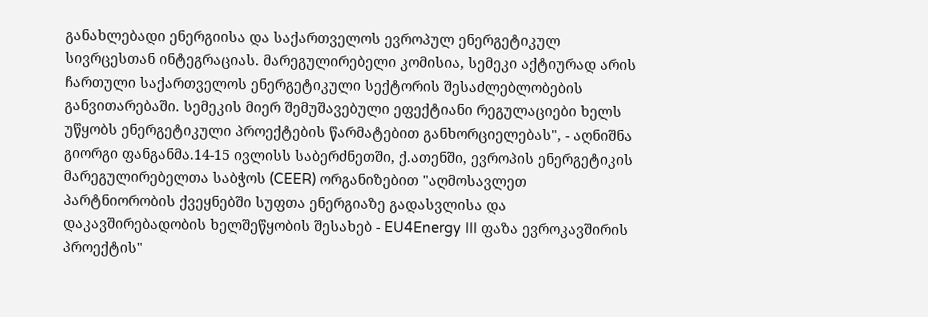განახლებადი ენერგიისა და საქართველოს ევროპულ ენერგეტიკულ სივრცესთან ინტეგრაციას. მარეგულირებელი კომისია, სემეკი აქტიურად არის ჩართული საქართველოს ენერგეტიკული სექტორის შესაძლებლობების განვითარებაში. სემეკის მიერ შემუშავებული ეფექტიანი რეგულაციები ხელს უწყობს ენერგეტიკული პროექტების წარმატებით განხორციელებას", - აღნიშნა გიორგი ფანგანმა.14-15 ივლისს საბერძნეთში, ქ.ათენში, ევროპის ენერგეტიკის მარეგულირებელთა საბჭოს (CEER) ორგანიზებით "აღმოსავლეთ პარტნიორობის ქვეყნებში სუფთა ენერგიაზე გადასვლისა და დაკავშირებადობის ხელშეწყობის შესახებ - EU4Energy III ფაზა ევროკავშირის პროექტის"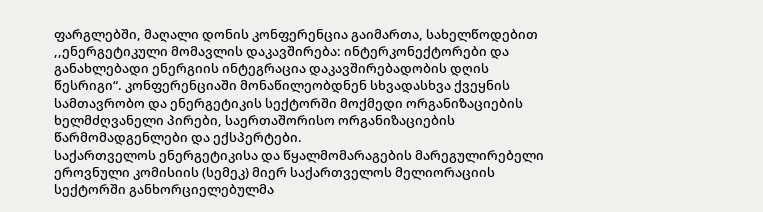ფარგლებში, მაღალი დონის კონფერენცია გაიმართა, სახელწოდებით ,,ენერგეტიკული მომავლის დაკავშირება: ინტერკონექტორები და განახლებადი ენერგიის ინტეგრაცია დაკავშირებადობის დღის წესრიგი“. კონფერენციაში მონაწილეობდნენ სხვადასხვა ქვეყნის სამთავრობო და ენერგეტიკის სექტორში მოქმედი ორგანიზაციების ხელმძღვანელი პირები, საერთაშორისო ორგანიზაციების წარმომადგენლები და ექსპერტები.
საქართველოს ენერგეტიკისა და წყალმომარაგების მარეგულირებელი ეროვნული კომისიის (სემეკ) მიერ საქართველოს მელიორაციის სექტორში განხორციელებულმა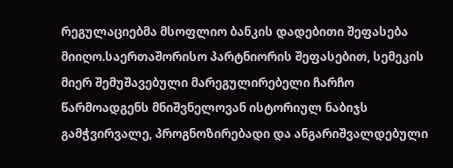რეგულაციებმა მსოფლიო ბანკის დადებითი შეფასება მიიღო.საერთაშორისო პარტნიორის შეფასებით, სემეკის მიერ შემუშავებული მარეგულირებელი ჩარჩო წარმოადგენს მნიშვნელოვან ისტორიულ ნაბიჯს გამჭვირვალე, პროგნოზირებადი და ანგარიშვალდებული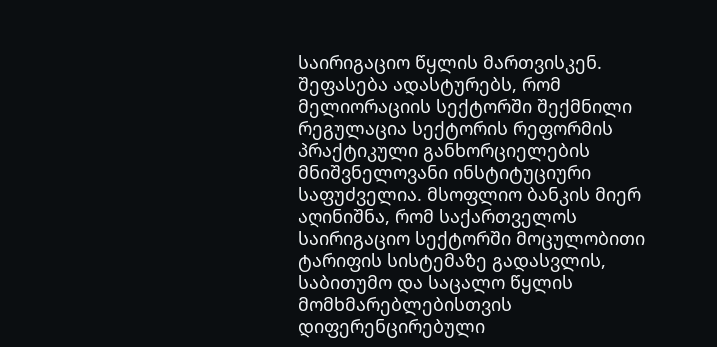საირიგაციო წყლის მართვისკენ. შეფასება ადასტურებს, რომ მელიორაციის სექტორში შექმნილი რეგულაცია სექტორის რეფორმის პრაქტიკული განხორციელების მნიშვნელოვანი ინსტიტუციური საფუძველია. მსოფლიო ბანკის მიერ აღინიშნა, რომ საქართველოს საირიგაციო სექტორში მოცულობითი ტარიფის სისტემაზე გადასვლის, საბითუმო და საცალო წყლის მომხმარებლებისთვის დიფერენცირებული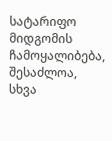სატარიფო მიდგომის ჩამოყალიბება, შესაძლოა, სხვა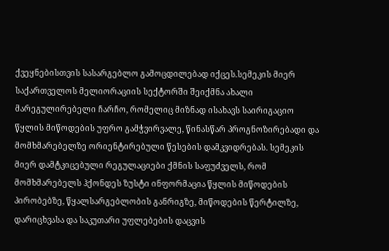ქვეყნებისთვის სასარგებლო გამოცდილებად იქცეს.სემეკის მიერ საქართველოს მელიორაციის სექტორში შეიქმნა ახალი მარეგულირებელი ჩარჩო, რომელიც მიზნად ისახავს საირიგაციო წყლის მიწოდების უფრო გამჭვირვალე, წინასწარ პროგნოზირებადი და მომხმარებელზე ორიენტირებული წესების დამკვიდრებას. სემეკის მიერ დამტკიცებული რეგულაციები ქმნის საფუძველს, რომ მომხმარებელს ჰქონდეს ზუსტი ინფორმაცია წყლის მიწოდების პირობებზე, წყალსარგებლობის განრიგზე, მიწოდების წერტილზე, დარიცხვასა და საკუთარი უფლებების დაცვის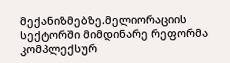მექანიზმებზე.მელიორაციის სექტორში მიმდინარე რეფორმა კომპლექსურ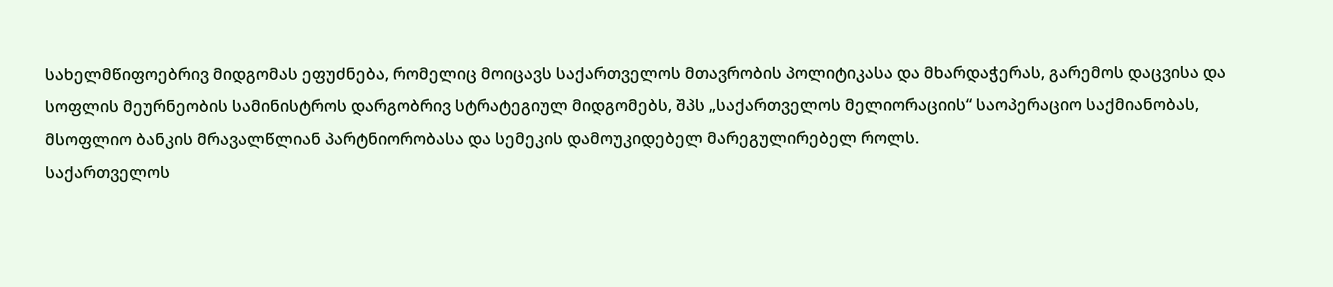სახელმწიფოებრივ მიდგომას ეფუძნება, რომელიც მოიცავს საქართველოს მთავრობის პოლიტიკასა და მხარდაჭერას, გარემოს დაცვისა და სოფლის მეურნეობის სამინისტროს დარგობრივ სტრატეგიულ მიდგომებს, შპს „საქართველოს მელიორაციის“ საოპერაციო საქმიანობას, მსოფლიო ბანკის მრავალწლიან პარტნიორობასა და სემეკის დამოუკიდებელ მარეგულირებელ როლს.
საქართველოს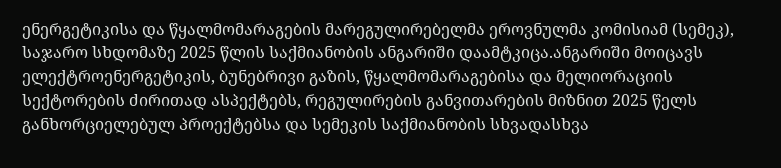ენერგეტიკისა და წყალმომარაგების მარეგულირებელმა ეროვნულმა კომისიამ (სემეკ), საჯარო სხდომაზე 2025 წლის საქმიანობის ანგარიში დაამტკიცა.ანგარიში მოიცავს ელექტროენერგეტიკის, ბუნებრივი გაზის, წყალმომარაგებისა და მელიორაციის სექტორების ძირითად ასპექტებს, რეგულირების განვითარების მიზნით 2025 წელს განხორციელებულ პროექტებსა და სემეკის საქმიანობის სხვადასხვა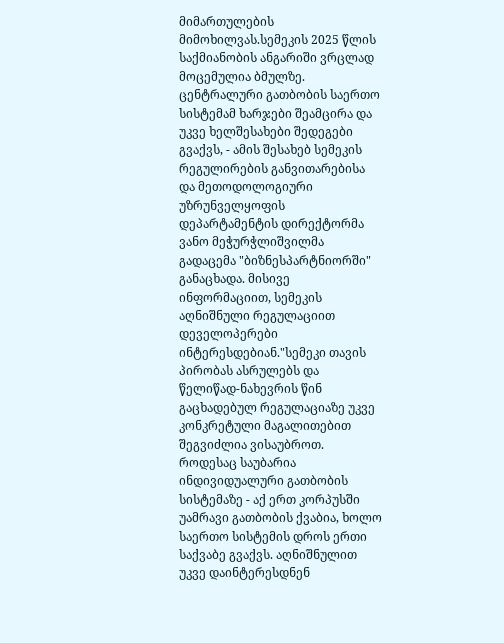მიმართულების მიმოხილვას.სემეკის 2025 წლის საქმიანობის ანგარიში ვრცლად მოცემულია ბმულზე.
ცენტრალური გათბობის საერთო სისტემამ ხარჯები შეამცირა და უკვე ხელშესახები შედეგები გვაქვს, - ამის შესახებ სემეკის რეგულირების განვითარებისა და მეთოდოლოგიური უზრუნველყოფის დეპარტამენტის დირექტორმა ვანო მეჭურჭლიშვილმა გადაცემა "ბიზნესპარტნიორში" განაცხადა. მისივე ინფორმაციით, სემეკის აღნიშნული რეგულაციით დეველოპერები ინტერესდებიან."სემეკი თავის პირობას ასრულებს და წელიწად-ნახევრის წინ გაცხადებულ რეგულაციაზე უკვე კონკრეტული მაგალითებით შეგვიძლია ვისაუბროთ. როდესაც საუბარია ინდივიდუალური გათბობის სისტემაზე - აქ ერთ კორპუსში უამრავი გათბობის ქვაბია, ხოლო საერთო სისტემის დროს ერთი საქვაბე გვაქვს. აღნიშნულით უკვე დაინტერესდნენ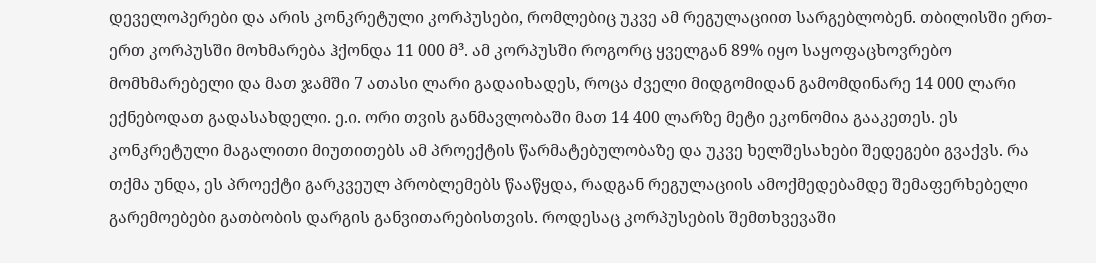დეველოპერები და არის კონკრეტული კორპუსები, რომლებიც უკვე ამ რეგულაციით სარგებლობენ. თბილისში ერთ-ერთ კორპუსში მოხმარება ჰქონდა 11 000 მ³. ამ კორპუსში როგორც ყველგან 89% იყო საყოფაცხოვრებო მომხმარებელი და მათ ჯამში 7 ათასი ლარი გადაიხადეს, როცა ძველი მიდგომიდან გამომდინარე 14 000 ლარი ექნებოდათ გადასახდელი. ე.ი. ორი თვის განმავლობაში მათ 14 400 ლარზე მეტი ეკონომია გააკეთეს. ეს კონკრეტული მაგალითი მიუთითებს ამ პროექტის წარმატებულობაზე და უკვე ხელშესახები შედეგები გვაქვს. რა თქმა უნდა, ეს პროექტი გარკვეულ პრობლემებს წააწყდა, რადგან რეგულაციის ამოქმედებამდე შემაფერხებელი გარემოებები გათბობის დარგის განვითარებისთვის. როდესაც კორპუსების შემთხვევაში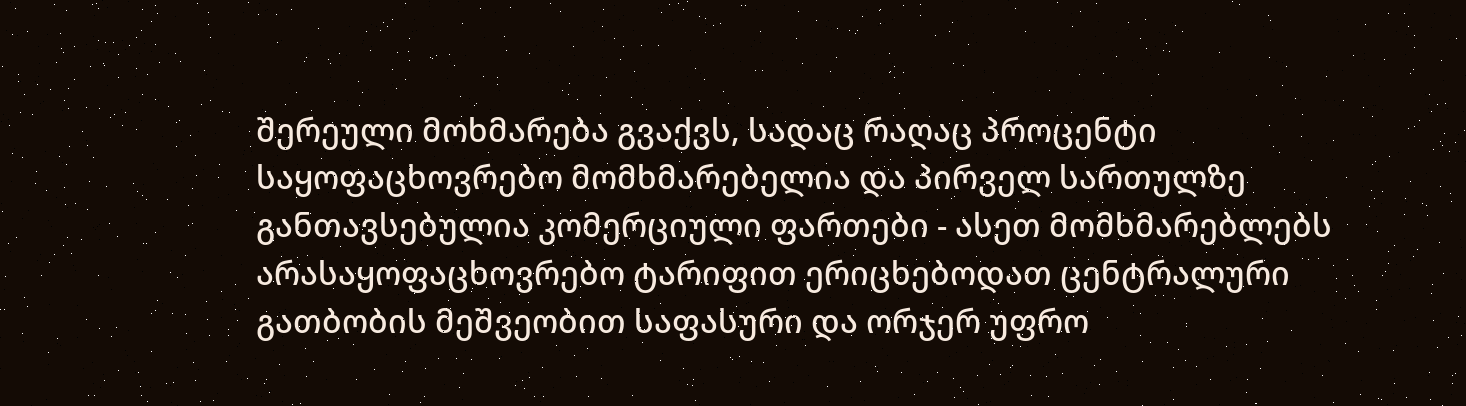შერეული მოხმარება გვაქვს, სადაც რაღაც პროცენტი საყოფაცხოვრებო მომხმარებელია და პირველ სართულზე განთავსებულია კომერციული ფართები - ასეთ მომხმარებლებს არასაყოფაცხოვრებო ტარიფით ერიცხებოდათ ცენტრალური გათბობის მეშვეობით საფასური და ორჯერ უფრო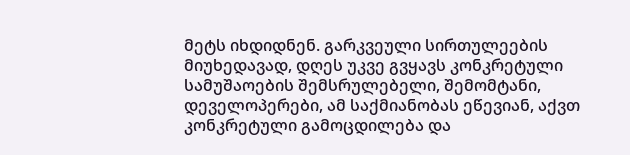მეტს იხდიდნენ. გარკვეული სირთულეების მიუხედავად, დღეს უკვე გვყავს კონკრეტული სამუშაოების შემსრულებელი, შემომტანი, დეველოპერები, ამ საქმიანობას ეწევიან, აქვთ კონკრეტული გამოცდილება და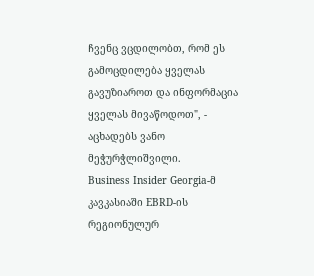ჩვენც ვცდილობთ, რომ ეს გამოცდილება ყველას გავუზიაროთ და ინფორმაცია ყველას მივაწოდოთ", - აცხადებს ვანო მეჭურჭლიშვილი.
Business Insider Georgia-მ კავკასიაში EBRD-ის რეგიონულურ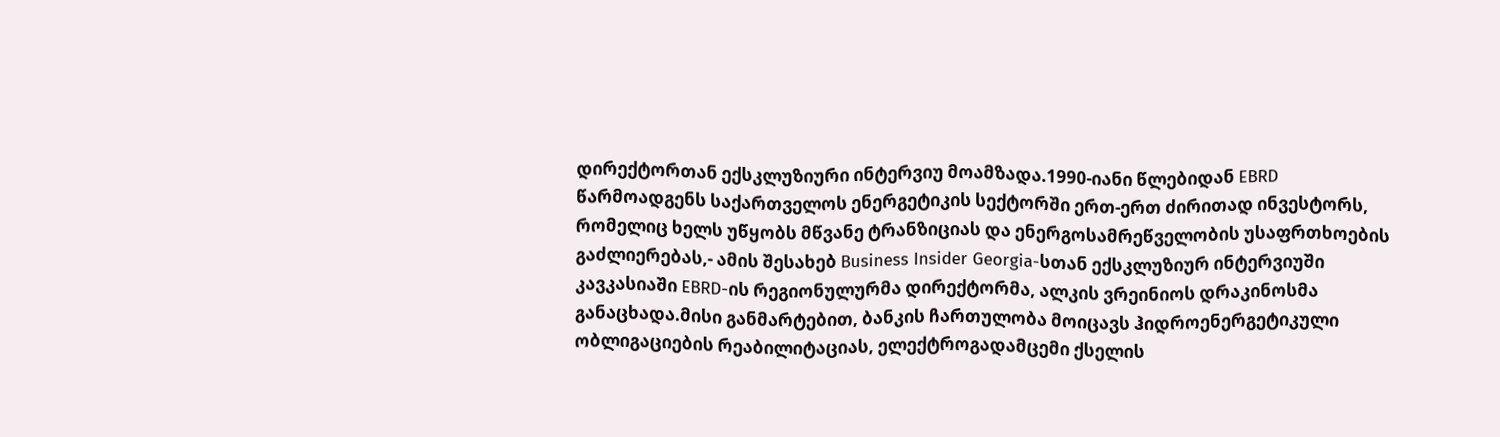დირექტორთან ექსკლუზიური ინტერვიუ მოამზადა.1990-იანი წლებიდან EBRD წარმოადგენს საქართველოს ენერგეტიკის სექტორში ერთ-ერთ ძირითად ინვესტორს, რომელიც ხელს უწყობს მწვანე ტრანზიციას და ენერგოსამრეწველობის უსაფრთხოების გაძლიერებას,- ამის შესახებ Business Insider Georgia-სთან ექსკლუზიურ ინტერვიუში კავკასიაში EBRD-ის რეგიონულურმა დირექტორმა, ალკის ვრეინიოს დრაკინოსმა განაცხადა.მისი განმარტებით, ბანკის ჩართულობა მოიცავს ჰიდროენერგეტიკული ობლიგაციების რეაბილიტაციას, ელექტროგადამცემი ქსელის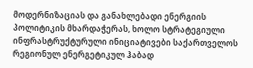მოდერნიზაციას და განახლებადი ენერგიის პოლიტიკის მხარდაჭერას, ხოლო სტრატეგიული ინფრასტრუქტურული ინიციატივები საქართველოს რეგიონულ ენერგეტიკულ ჰაბად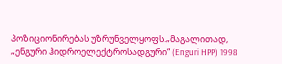პოზიციონირებას უზრუნველყოფს.„მაგალითად, „ენგური ჰიდროელექტროსადგური“ (Enguri HPP) 1998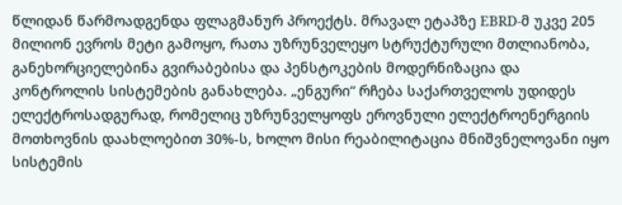წლიდან წარმოადგენდა ფლაგმანურ პროექტს. მრავალ ეტაპზე EBRD-მ უკვე 205 მილიონ ევროს მეტი გამოყო, რათა უზრუნველეყო სტრუქტურული მთლიანობა, განეხორციელებინა გვირაბებისა და პენსტოკების მოდერნიზაცია და კონტროლის სისტემების განახლება. „ენგური“ რჩება საქართველოს უდიდეს ელექტროსადგურად, რომელიც უზრუნველყოფს ეროვნული ელექტროენერგიის მოთხოვნის დაახლოებით 30%-ს, ხოლო მისი რეაბილიტაცია მნიშვნელოვანი იყო სისტემის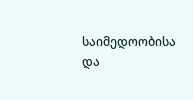საიმედოობისა და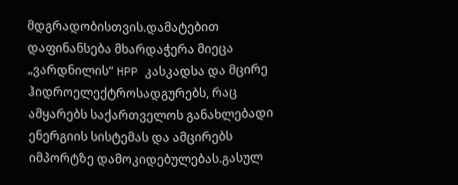მდგრადობისთვის.დამატებით დაფინანსება მხარდაჭერა მიეცა „ვარდნილის“ HPP კასკადსა და მცირე ჰიდროელექტროსადგურებს, რაც ამყარებს საქართველოს განახლებადი ენერგიის სისტემას და ამცირებს იმპორტზე დამოკიდებულებას.გასულ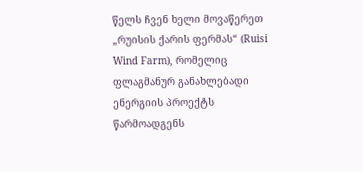წელს ჩვენ ხელი მოვაწერეთ „რუისის ქარის ფერმას“ (Ruisi Wind Farm), რომელიც ფლაგმანურ განახლებადი ენერგიის პროექტს წარმოადგენს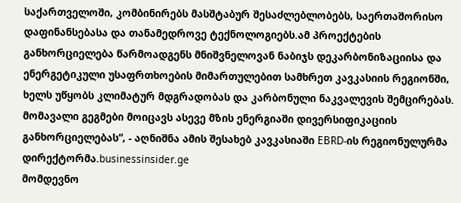საქართველოში, კომბინირებს მასშტაბურ შესაძლებლობებს, საერთაშორისო დაფინანსებასა და თანამედროვე ტექნოლოგიებს.ამ პროექტების განხორციელება წარმოადგენს მნიშვნელოვან ნაბიჯს დეკარბონიზაციისა და ენერგეტიკული უსაფრთხოების მიმართულებით სამხრეთ კავკასიის რეგიონში, ხელს უწყობს კლიმატურ მდგრადობას და კარბონული ნაკვალევის შემცირებას. მომავალი გეგმები მოიცავს ასევე მზის ენერგიაში დივერსიფიკაციის განხორციელებას“, - აღნიშნა ამის შესახებ კავკასიაში EBRD-ის რეგიონულურმა დირექტორმა.businessinsider.ge
მომდევნო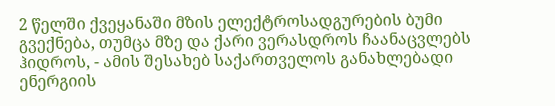2 წელში ქვეყანაში მზის ელექტროსადგურების ბუმი გვექნება, თუმცა მზე და ქარი ვერასდროს ჩაანაცვლებს ჰიდროს, - ამის შესახებ საქართველოს განახლებადი ენერგიის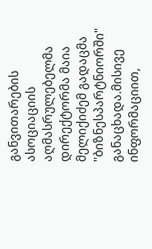განვითარების ასოციაციის აღმასრულებელმა დირექტორმა მაია მელიქიძემ გადაცმა "ბიზნესპარტნიორში" განაცხადა.მისივე ინფორმაციით,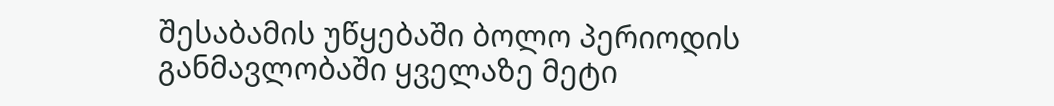შესაბამის უწყებაში ბოლო პერიოდის განმავლობაში ყველაზე მეტი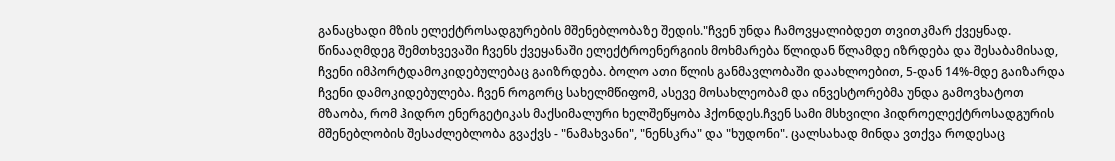განაცხადი მზის ელექტროსადგურების მშენებლობაზე შედის."ჩვენ უნდა ჩამოვყალიბდეთ თვითკმარ ქვეყნად. წინააღმდეგ შემთხვევაში ჩვენს ქვეყანაში ელექტროენერგიის მოხმარება წლიდან წლამდე იზრდება და შესაბამისად, ჩვენი იმპორტდამოკიდებულებაც გაიზრდება. ბოლო ათი წლის განმავლობაში დაახლოებით, 5-დან 14%-მდე გაიზარდა ჩვენი დამოკიდებულება. ჩვენ როგორც სახელმწიფომ, ასევე მოსახლეობამ და ინვესტორებმა უნდა გამოვხატოთ მზაობა, რომ ჰიდრო ენერგეტიკას მაქსიმალური ხელშეწყობა ჰქონდეს.ჩვენ სამი მსხვილი ჰიდროელექტროსადგურის მშენებლობის შესაძლებლობა გვაქვს - "ნამახვანი", "ნენსკრა" და "ხუდონი". ცალსახად მინდა ვთქვა როდესაც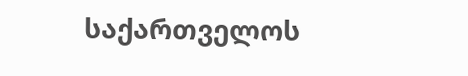საქართველოს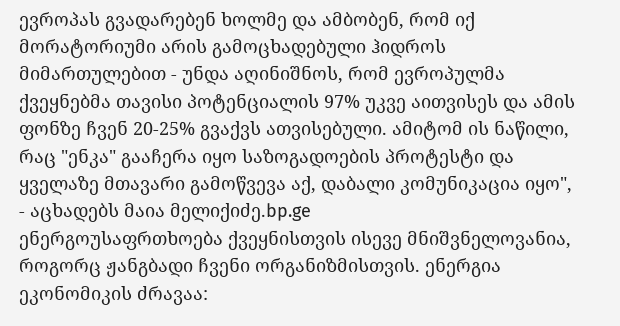ევროპას გვადარებენ ხოლმე და ამბობენ, რომ იქ მორატორიუმი არის გამოცხადებული ჰიდროს მიმართულებით - უნდა აღინიშნოს, რომ ევროპულმა ქვეყნებმა თავისი პოტენციალის 97% უკვე აითვისეს და ამის ფონზე ჩვენ 20-25% გვაქვს ათვისებული. ამიტომ ის ნაწილი, რაც "ენკა" გააჩერა იყო საზოგადოების პროტესტი და ყველაზე მთავარი გამოწვევა აქ, დაბალი კომუნიკაცია იყო", - აცხადებს მაია მელიქიძე.bp.ge
ენერგოუსაფრთხოება ქვეყნისთვის ისევე მნიშვნელოვანია, როგორც ჟანგბადი ჩვენი ორგანიზმისთვის. ენერგია ეკონომიკის ძრავაა: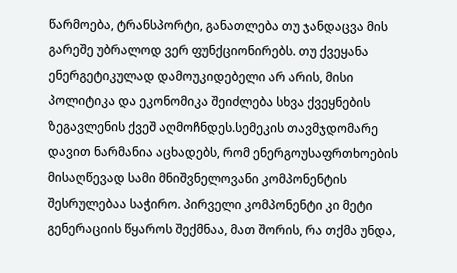წარმოება, ტრანსპორტი, განათლება თუ ჯანდაცვა მის გარეშე უბრალოდ ვერ ფუნქციონირებს. თუ ქვეყანა ენერგეტიკულად დამოუკიდებელი არ არის, მისი პოლიტიკა და ეკონომიკა შეიძლება სხვა ქვეყნების ზეგავლენის ქვეშ აღმოჩნდეს.სემეკის თავმჯდომარე დავით ნარმანია აცხადებს, რომ ენერგოუსაფრთხოების მისაღწევად სამი მნიშვნელოვანი კომპონენტის შესრულებაა საჭირო. პირველი კომპონენტი კი მეტი გენერაციის წყაროს შექმნაა, მათ შორის, რა თქმა უნდა,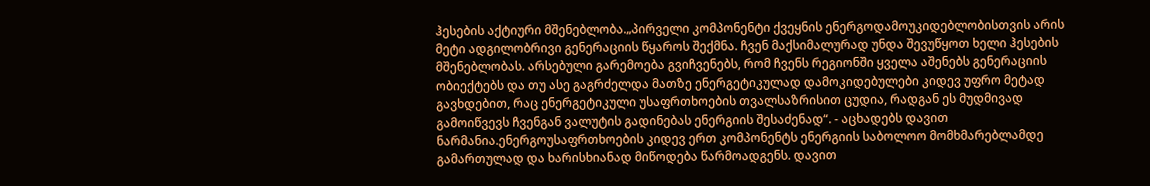ჰესების აქტიური მშენებლობა.„პირველი კომპონენტი ქვეყნის ენერგოდამოუკიდებლობისთვის არის მეტი ადგილობრივი გენერაციის წყაროს შექმნა. ჩვენ მაქსიმალურად უნდა შევუწყოთ ხელი ჰესების მშენებლობას. არსებული გარემოება გვიჩვენებს, რომ ჩვენს რეგიონში ყველა აშენებს გენერაციის ობიექტებს და თუ ასე გაგრძელდა მათზე ენერგეტიკულად დამოკიდებულები კიდევ უფრო მეტად გავხდებით, რაც ენერგეტიკული უსაფრთხოების თვალსაზრისით ცუდია, რადგან ეს მუდმივად გამოიწვევს ჩვენგან ვალუტის გადინებას ენერგიის შესაძენად“. - აცხადებს დავით ნარმანია.ენერგოუსაფრთხოების კიდევ ერთ კომპონენტს ენერგიის საბოლოო მომხმარებლამდე გამართულად და ხარისხიანად მიწოდება წარმოადგენს. დავით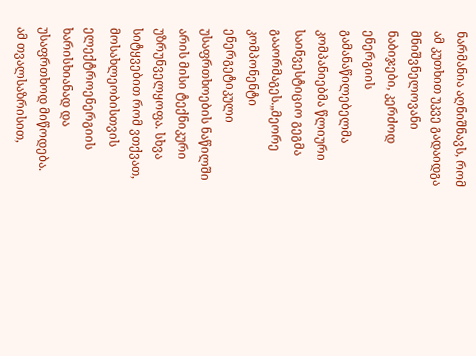ნარმანია აღნიშნავს, რომ ამ კუთხით უკვე გადაიდგა მნიშვნელოვანი ნაბიჯები, კერძოდ ენერგიის გამანაწილებელმა კომპანიებმა წლიური საინვესტიციო გეგმა გააორმაგეს.„მეორე კომპონენტი ენერგეტიკული უსაფრთხოების ნაწილში არის მისი ტექნიკური უზრუნველყოფა. სხვა სიტყვებით რომ ვთქვათ, მოსახლეობისთვის ელექტროენერგიის ხარისხიანად და უსაფრთხოდ მიწოდება. ამ თვალსაზრისით,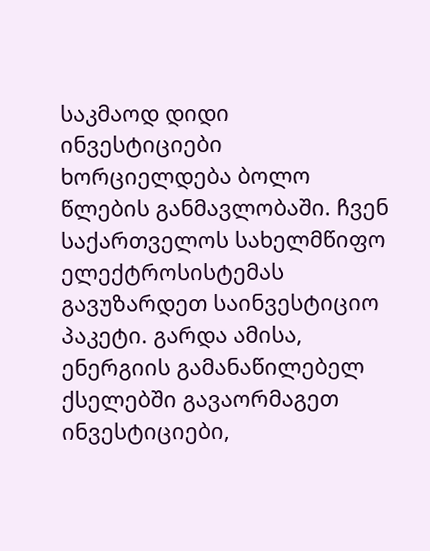საკმაოდ დიდი ინვესტიციები ხორციელდება ბოლო წლების განმავლობაში. ჩვენ საქართველოს სახელმწიფო ელექტროსისტემას გავუზარდეთ საინვესტიციო პაკეტი. გარდა ამისა, ენერგიის გამანაწილებელ ქსელებში გავაორმაგეთ ინვესტიციები,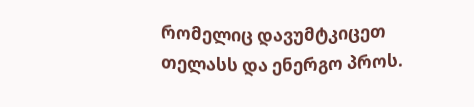რომელიც დავუმტკიცეთ თელასს და ენერგო პროს.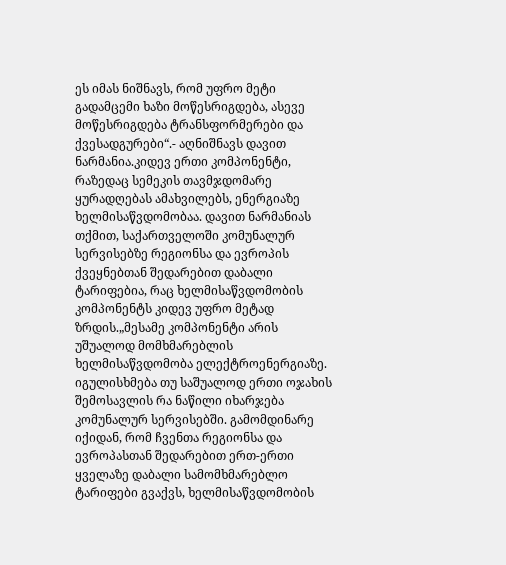ეს იმას ნიშნავს, რომ უფრო მეტი გადამცემი ხაზი მოწესრიგდება, ასევე მოწესრიგდება ტრანსფორმერები და ქვესადგურები“.- აღნიშნავს დავით ნარმანია.კიდევ ერთი კომპონენტი, რაზედაც სემეკის თავმჯდომარე ყურადღებას ამახვილებს, ენერგიაზე ხელმისაწვდომობაა. დავით ნარმანიას თქმით, საქართველოში კომუნალურ სერვისებზე რეგიონსა და ევროპის ქვეყნებთან შედარებით დაბალი ტარიფებია, რაც ხელმისაწვდომობის კომპონენტს კიდევ უფრო მეტად ზრდის.„მესამე კომპონენტი არის უშუალოდ მომხმარებლის ხელმისაწვდომობა ელექტროენერგიაზე. იგულისხმება თუ საშუალოდ ერთი ოჯახის შემოსავლის რა ნაწილი იხარჯება კომუნალურ სერვისებში. გამომდინარე იქიდან, რომ ჩვენთა რეგიონსა და ევროპასთან შედარებით ერთ-ერთი ყველაზე დაბალი სამომხმარებლო ტარიფები გვაქვს, ხელმისაწვდომობის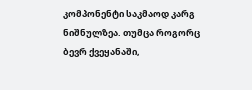კომპონენტი საკმაოდ კარგ ნიშნულზეა. თუმცა როგორც ბევრ ქვეყანაში,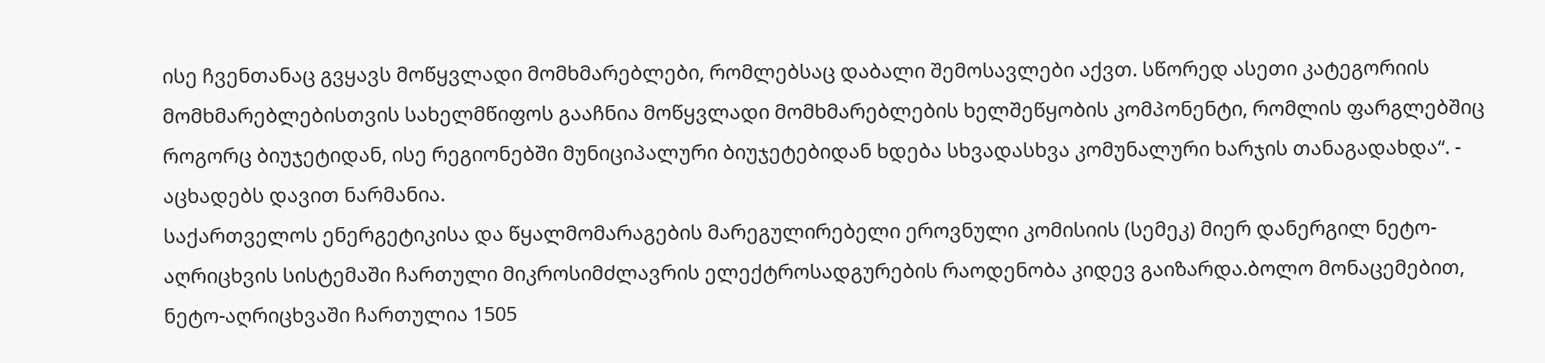ისე ჩვენთანაც გვყავს მოწყვლადი მომხმარებლები, რომლებსაც დაბალი შემოსავლები აქვთ. სწორედ ასეთი კატეგორიის მომხმარებლებისთვის სახელმწიფოს გააჩნია მოწყვლადი მომხმარებლების ხელშეწყობის კომპონენტი, რომლის ფარგლებშიც როგორც ბიუჯეტიდან, ისე რეგიონებში მუნიციპალური ბიუჯეტებიდან ხდება სხვადასხვა კომუნალური ხარჯის თანაგადახდა“. - აცხადებს დავით ნარმანია.
საქართველოს ენერგეტიკისა და წყალმომარაგების მარეგულირებელი ეროვნული კომისიის (სემეკ) მიერ დანერგილ ნეტო-აღრიცხვის სისტემაში ჩართული მიკროსიმძლავრის ელექტროსადგურების რაოდენობა კიდევ გაიზარდა.ბოლო მონაცემებით, ნეტო-აღრიცხვაში ჩართულია 1505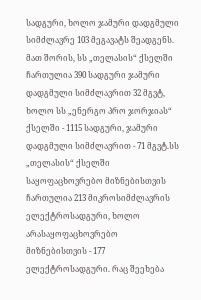სადგური, ხოლო ჯამური დადგმული სიმძლავრე 103 მეგავატს შეადგენს. მათ შორის, სს „თელასის“ ქსელში ჩართულია 390 სადგური ჯამური დადგმული სიმძლავრით 32 მგვტ, ხოლო სს „ენერგო პრო ჯორჯიას“ ქსელში - 1115 სადგური, ჯამური დადგმული სიმძლავრით - 71 მგვტ.სს „თელასის“ ქსელში საყოფაცხოვრებო მიზნებისთვის ჩართულია 213 მიკროსიმძლავრის ელექტროსადგური, ხოლო არასაყოფაცხოვრებო მიზნებისთვის - 177 ელექტროსადგური. რაც შეეხება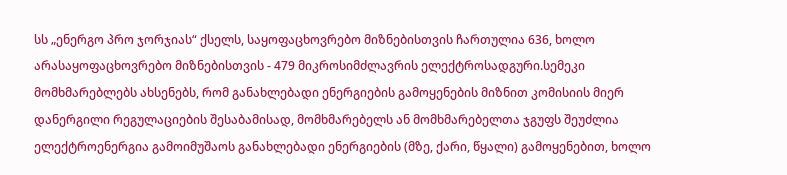სს „ენერგო პრო ჯორჯიას“ ქსელს, საყოფაცხოვრებო მიზნებისთვის ჩართულია 636, ხოლო არასაყოფაცხოვრებო მიზნებისთვის - 479 მიკროსიმძლავრის ელექტროსადგური.სემეკი მომხმარებლებს ახსენებს, რომ განახლებადი ენერგიების გამოყენების მიზნით კომისიის მიერ დანერგილი რეგულაციების შესაბამისად, მომხმარებელს ან მომხმარებელთა ჯგუფს შეუძლია ელექტროენერგია გამოიმუშაოს განახლებადი ენერგიების (მზე, ქარი, წყალი) გამოყენებით, ხოლო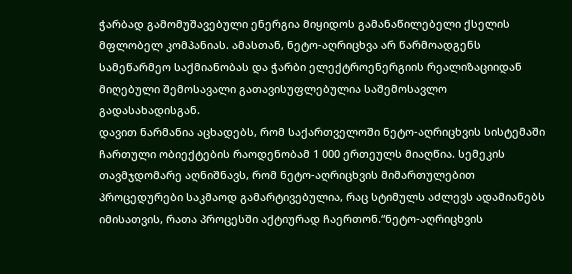ჭარბად გამომუშავებული ენერგია მიყიდოს გამანაწილებელი ქსელის მფლობელ კომპანიას. ამასთან, ნეტო-აღრიცხვა არ წარმოადგენს სამეწარმეო საქმიანობას და ჭარბი ელექტროენერგიის რეალიზაციიდან მიღებული შემოსავალი გათავისუფლებულია საშემოსავლო გადასახადისგან.
დავით ნარმანია აცხადებს, რომ საქართველოში ნეტო-აღრიცხვის სისტემაში ჩართული ობიექტების რაოდენობამ 1 000 ერთეულს მიაღწია. სემეკის თავმჯდომარე აღნიშნავს, რომ ნეტო-აღრიცხვის მიმართულებით პროცედურები საკმაოდ გამარტივებულია, რაც სტიმულს აძლევს ადამიანებს იმისათვის, რათა პროცესში აქტიურად ჩაერთონ.“ნეტო-აღრიცხვის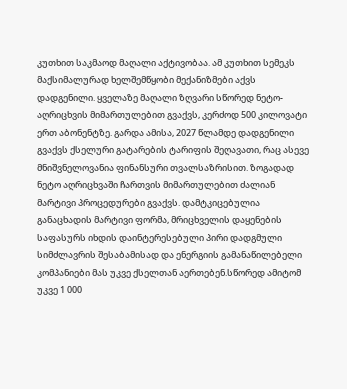კუთხით საკმაოდ მაღალი აქტივობაა. ამ კუთხით სემეკს მაქსიმალურად ხელშემწყობი მექანიზმები აქვს დადგენილი. ყველაზე მაღალი ზღვარი სწორედ ნეტო-აღრიცხვის მიმართულებით გვაქვს, კერძოდ 500 კილოვატი ერთ აბონენტზე. გარდა ამისა, 2027 წლამდე დადგენილი გვაქვს ქსელური გატარების ტარიფის შეღავათი, რაც ასევე მნიშვნელოვანია ფინანსური თვალსაზრისით. ზოგადად ნეტო აღრიცხვაში ჩართვის მიმართულებით ძალიან მარტივი პროცედურები გვაქვს. დამტკიცებულია განაცხადის მარტივი ფორმა, მრიცხველის დაყენების საფასურს იხდის დაინტერესებული პირი დადგმული სიმძლავრის შესაბამისად და ენერგიის გამანაწილებელი კომპანიები მას უკვე ქსელთან აერთებენ.სწორედ ამიტომ უკვე 1 000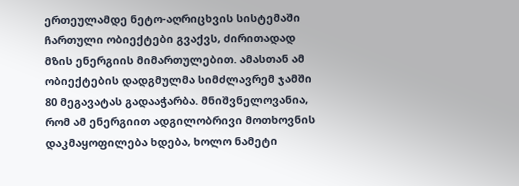ერთეულამდე ნეტო-აღრიცხვის სისტემაში ჩართული ობიექტები გვაქვს, ძირითადად მზის ენერგიის მიმართულებით. ამასთან ამ ობიექტების დადგმულმა სიმძლავრემ ჯამში 80 მეგავატას გადააჭარბა. მნიშვნელოვანია, რომ ამ ენერგიით ადგილობრივი მოთხოვნის დაკმაყოფილება ხდება, ხოლო ნამეტი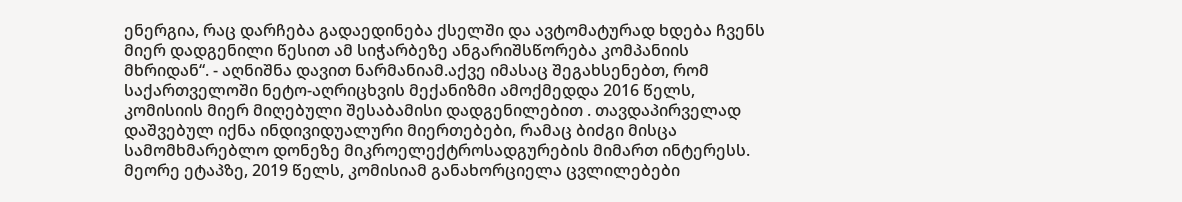ენერგია, რაც დარჩება გადაედინება ქსელში და ავტომატურად ხდება ჩვენს მიერ დადგენილი წესით ამ სიჭარბეზე ანგარიშსწორება კომპანიის მხრიდან“. - აღნიშნა დავით ნარმანიამ.აქვე იმასაც შეგახსენებთ, რომ საქართველოში ნეტო-აღრიცხვის მექანიზმი ამოქმედდა 2016 წელს, კომისიის მიერ მიღებული შესაბამისი დადგენილებით . თავდაპირველად დაშვებულ იქნა ინდივიდუალური მიერთებები, რამაც ბიძგი მისცა სამომხმარებლო დონეზე მიკროელექტროსადგურების მიმართ ინტერესს. მეორე ეტაპზე, 2019 წელს, კომისიამ განახორციელა ცვლილებები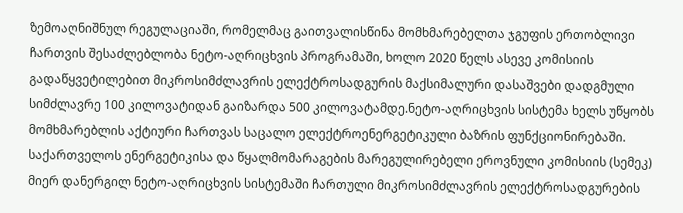ზემოაღნიშნულ რეგულაციაში, რომელმაც გაითვალისწინა მომხმარებელთა ჯგუფის ერთობლივი ჩართვის შესაძლებლობა ნეტო-აღრიცხვის პროგრამაში, ხოლო 2020 წელს ასევე კომისიის გადაწყვეტილებით მიკროსიმძლავრის ელექტროსადგურის მაქსიმალური დასაშვები დადგმული სიმძლავრე 100 კილოვატიდან გაიზარდა 500 კილოვატამდე.ნეტო-აღრიცხვის სისტემა ხელს უწყობს მომხმარებლის აქტიური ჩართვას საცალო ელექტროენერგეტიკული ბაზრის ფუნქციონირებაში.
საქართველოს ენერგეტიკისა და წყალმომარაგების მარეგულირებელი ეროვნული კომისიის (სემეკ) მიერ დანერგილ ნეტო-აღრიცხვის სისტემაში ჩართული მიკროსიმძლავრის ელექტროსადგურების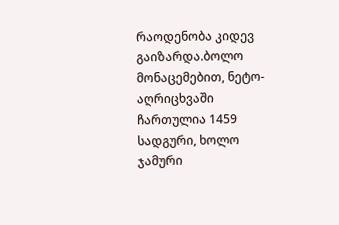რაოდენობა კიდევ გაიზარდა.ბოლო მონაცემებით, ნეტო-აღრიცხვაში ჩართულია 1459 სადგური, ხოლო ჯამური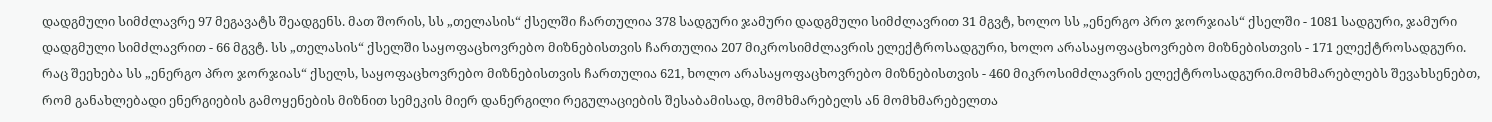დადგმული სიმძლავრე 97 მეგავატს შეადგენს. მათ შორის, სს „თელასის“ ქსელში ჩართულია 378 სადგური ჯამური დადგმული სიმძლავრით 31 მგვტ, ხოლო სს „ენერგო პრო ჯორჯიას“ ქსელში - 1081 სადგური, ჯამური დადგმული სიმძლავრით - 66 მგვტ. სს „თელასის“ ქსელში საყოფაცხოვრებო მიზნებისთვის ჩართულია 207 მიკროსიმძლავრის ელექტროსადგური, ხოლო არასაყოფაცხოვრებო მიზნებისთვის - 171 ელექტროსადგური. რაც შეეხება სს „ენერგო პრო ჯორჯიას“ ქსელს, საყოფაცხოვრებო მიზნებისთვის ჩართულია 621, ხოლო არასაყოფაცხოვრებო მიზნებისთვის - 460 მიკროსიმძლავრის ელექტროსადგური.მომხმარებლებს შევახსენებთ, რომ განახლებადი ენერგიების გამოყენების მიზნით სემეკის მიერ დანერგილი რეგულაციების შესაბამისად, მომხმარებელს ან მომხმარებელთა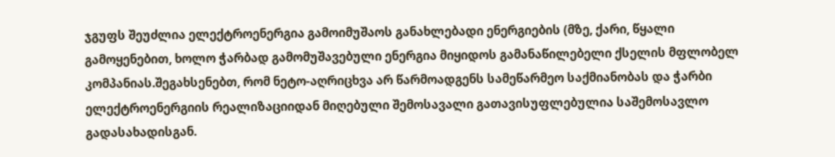ჯგუფს შეუძლია ელექტროენერგია გამოიმუშაოს განახლებადი ენერგიების (მზე, ქარი, წყალი გამოყენებით, ხოლო ჭარბად გამომუშავებული ენერგია მიყიდოს გამანაწილებელი ქსელის მფლობელ კომპანიას.შეგახსენებთ, რომ ნეტო-აღრიცხვა არ წარმოადგენს სამეწარმეო საქმიანობას და ჭარბი ელექტროენერგიის რეალიზაციიდან მიღებული შემოსავალი გათავისუფლებულია საშემოსავლო გადასახადისგან.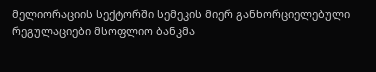მელიორაციის სექტორში სემეკის მიერ განხორციელებული რეგულაციები მსოფლიო ბანკმა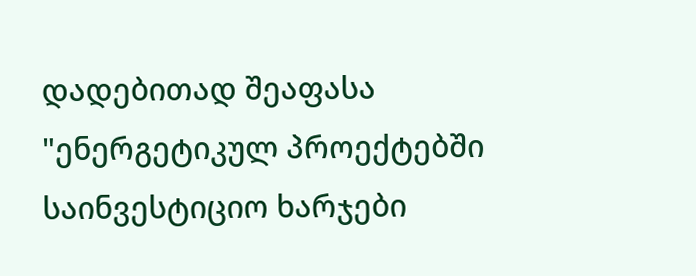დადებითად შეაფასა
"ენერგეტიკულ პროექტებში საინვესტიციო ხარჯები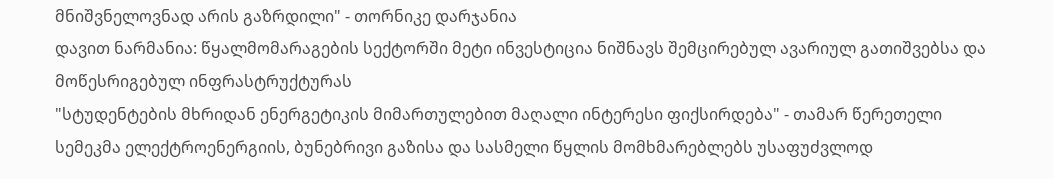მნიშვნელოვნად არის გაზრდილი" - თორნიკე დარჯანია
დავით ნარმანია: წყალმომარაგების სექტორში მეტი ინვესტიცია ნიშნავს შემცირებულ ავარიულ გათიშვებსა და მოწესრიგებულ ინფრასტრუქტურას
"სტუდენტების მხრიდან ენერგეტიკის მიმართულებით მაღალი ინტერესი ფიქსირდება" - თამარ წერეთელი
სემეკმა ელექტროენერგიის, ბუნებრივი გაზისა და სასმელი წყლის მომხმარებლებს უსაფუძვლოდ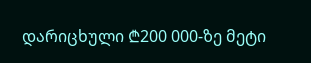დარიცხული ₾200 000-ზე მეტი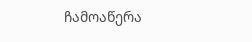ჩამოაწერა